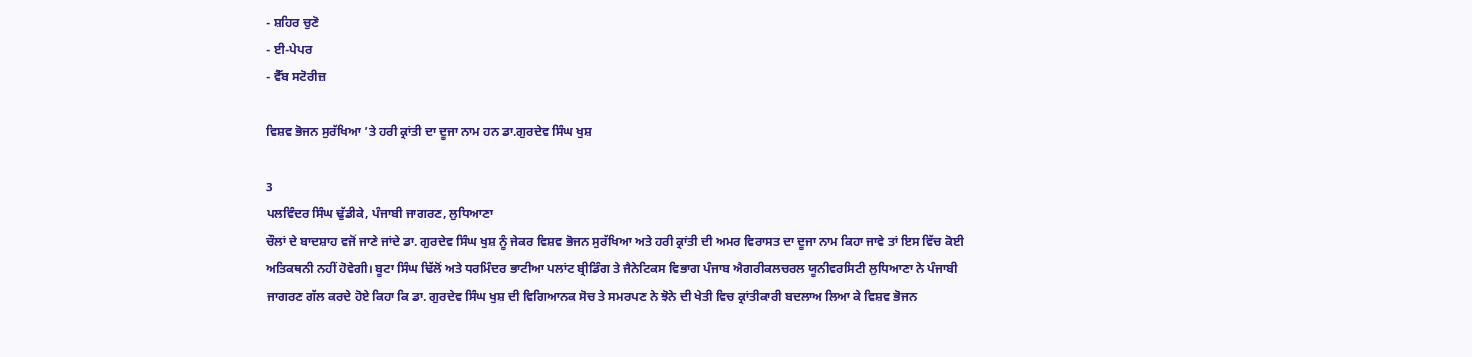- ਸ਼ਹਿਰ ਚੁਣੋ
- ਈ-ਪੇਪਰ
- ਵੈੱਬ ਸਟੋਰੀਜ਼

ਵਿਸ਼ਵ ਭੋਜਨ ਸੁਰੱਖਿਆ ’ਤੇ ਹਰੀ ਕ੍ਰਾਂਤੀ ਦਾ ਦੂਜਾ ਨਾਮ ਹਨ ਡਾ.ਗੁਰਦੇਵ ਸਿੰਘ ਖੁਸ਼

3
ਪਲਵਿੰਦਰ ਸਿੰਘ ਢੁੱਡੀਕੇ, ਪੰਜਾਬੀ ਜਾਗਰਣ, ਲੁਧਿਆਣਾ
ਚੌਲਾਂ ਦੇ ਬਾਦਸ਼ਾਹ ਵਜੋਂ ਜਾਣੇ ਜਾਂਦੇ ਡਾ. ਗੁਰਦੇਵ ਸਿੰਘ ਖੁਸ਼ ਨੂੰ ਜੇਕਰ ਵਿਸ਼ਵ ਭੋਜਨ ਸੁਰੱਖਿਆ ਅਤੇ ਹਰੀ ਕ੍ਰਾਂਤੀ ਦੀ ਅਮਰ ਵਿਰਾਸਤ ਦਾ ਦੂਜਾ ਨਾਮ ਕਿਹਾ ਜਾਵੇ ਤਾਂ ਇਸ ਵਿੱਚ ਕੋਈ ਅਤਿਕਥਨੀ ਨਹੀਂ ਹੋਵੇਗੀ। ਬੂਟਾ ਸਿੰਘ ਢਿੱਲੋਂ ਅਤੇ ਧਰਮਿੰਦਰ ਭਾਟੀਆ ਪਲਾਂਟ ਬ੍ਰੀਡਿੰਗ ਤੇ ਜੈਨੇਟਿਕਸ ਵਿਭਾਗ ਪੰਜਾਬ ਐਗਰੀਕਲਚਰਲ ਯੂਨੀਵਰਸਿਟੀ ਲੁਧਿਆਣਾ ਨੇ ਪੰਜਾਬੀ ਜਾਗਰਣ ਗੱਲ ਕਰਦੇ ਹੋਏ ਕਿਹਾ ਕਿ ਡਾ. ਗੁਰਦੇਵ ਸਿੰਘ ਖੁਸ਼ ਦੀ ਵਿਗਿਆਨਕ ਸੋਚ ਤੇ ਸਮਰਪਣ ਨੇ ਝੋਨੇ ਦੀ ਖੇਤੀ ਵਿਚ ਕ੍ਰਾਂਤੀਕਾਰੀ ਬਦਲਾਅ ਲਿਆ ਕੇ ਵਿਸ਼ਵ ਭੋਜਨ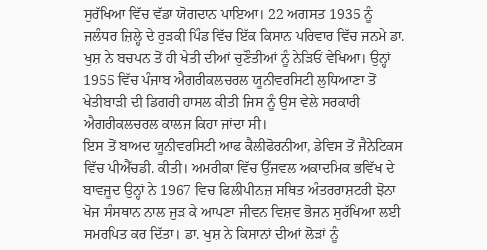ਸੁਰੱਖਿਆ ਵਿੱਚ ਵੱਡਾ ਯੋਗਦਾਨ ਪਾਇਆ। 22 ਅਗਸਤ 1935 ਨੂੰ ਜਲੰਧਰ ਜ਼ਿਲ੍ਹੇ ਦੇ ਰੁੜਕੀ ਪਿੰਡ ਵਿੱਚ ਇੱਕ ਕਿਸਾਨ ਪਰਿਵਾਰ ਵਿੱਚ ਜਨਮੇ ਡਾ. ਖੁਸ਼ ਨੇ ਬਚਪਨ ਤੋਂ ਹੀ ਖੇਤੀ ਦੀਆਂ ਚੁਣੌਤੀਆਂ ਨੂੰ ਨੇੜਿਓਂ ਵੇਖਿਆ। ਉਨ੍ਹਾਂ 1955 ਵਿੱਚ ਪੰਜਾਬ ਐਗਰੀਕਲਚਰਲ ਯੂਨੀਵਰਸਿਟੀ ਲੁਧਿਆਣਾ ਤੋਂ ਖੇਤੀਬਾੜੀ ਦੀ ਡਿਗਰੀ ਹਾਸਲ ਕੀਤੀ ਜਿਸ ਨੂੰ ਉਸ ਵੇਲੇ ਸਰਕਾਰੀ ਐਗਰੀਕਲਚਰਲ ਕਾਲਜ ਕਿਹਾ ਜਾਂਦਾ ਸੀ।
ਇਸ ਤੋਂ ਬਾਅਦ ਯੂਨੀਵਰਸਿਟੀ ਆਫ ਕੈਲੀਫੋਰਨੀਆ, ਡੇਵਿਸ ਤੋਂ ਜੈਨੇਟਿਕਸ ਵਿੱਚ ਪੀਐੱਚਡੀ. ਕੀਤੀ। ਅਮਰੀਕਾ ਵਿੱਚ ਉੱਜਵਲ ਅਕਾਦਮਿਕ ਭਵਿੱਖ ਦੇ ਬਾਵਜੂਦ ਉਨ੍ਹਾਂ ਨੇ 1967 ਵਿਚ ਫਿਲੀਪੀਨਜ਼ ਸਥਿਤ ਅੰਤਰਰਾਸ਼ਟਰੀ ਝੋਨਾ ਖੋਜ ਸੰਸਥਾਨ ਨਾਲ ਜੁੜ ਕੇ ਆਪਣਾ ਜੀਵਨ ਵਿਸ਼ਵ ਭੋਜਨ ਸੁਰੱਖਿਆ ਲਈ ਸਮਰਪਿਤ ਕਰ ਦਿੱਤਾ। ਡਾ. ਖੁਸ਼ ਨੇ ਕਿਸਾਨਾਂ ਦੀਆਂ ਲੋੜਾਂ ਨੂੰ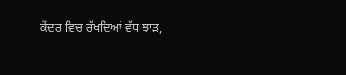ਕੇਂਦਰ ਵਿਚ ਰੱਖਦਿਆਂ ਵੱਧ ਝਾੜ,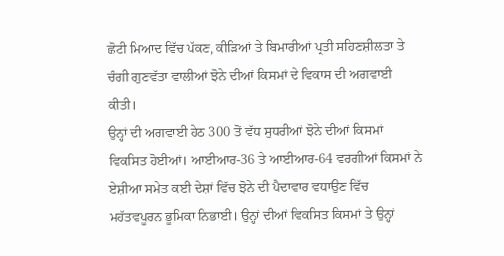ਛੋਟੀ ਮਿਆਦ ਵਿੱਚ ਪੱਕਣ, ਕੀੜਿਆਂ ਤੇ ਬਿਮਾਰੀਆਂ ਪ੍ਰਤੀ ਸਹਿਣਸ਼ੀਲਤਾ ਤੇ ਚੰਗੀ ਗੁਣਵੱਤਾ ਵਾਲੀਆਂ ਝੋਨੇ ਦੀਆਂ ਕਿਸਮਾਂ ਦੇ ਵਿਕਾਸ ਦੀ ਅਗਵਾਈ ਕੀਤੀ।
ਉਨ੍ਹਾਂ ਦੀ ਅਗਵਾਈ ਹੇਠ 300 ਤੋਂ ਵੱਧ ਸੁਧਰੀਆਂ ਝੋਨੇ ਦੀਆਂ ਕਿਸਮਾਂ ਵਿਕਸਿਤ ਹੋਈਆਂ। ਆਈਆਰ-36 ਤੇ ਆਈਆਰ-64 ਵਰਗੀਆਂ ਕਿਸਮਾਂ ਨੇ ਏਸ਼ੀਆ ਸਮੇਤ ਕਈ ਦੇਸ਼ਾਂ ਵਿੱਚ ਝੋਨੇ ਦੀ ਪੈਦਾਵਾਰ ਵਧਾਉਣ ਵਿੱਚ ਮਹੱਤਵਪੂਰਨ ਭੂਮਿਕਾ ਨਿਭਾਈ। ਉਨ੍ਹਾਂ ਦੀਆਂ ਵਿਕਸਿਤ ਕਿਸਮਾਂ ਤੇ ਉਨ੍ਹਾਂ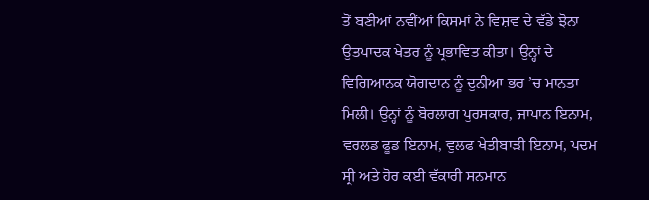ਤੋਂ ਬਣੀਆਂ ਨਵੀਂਆਂ ਕਿਸਮਾਂ ਨੇ ਵਿਸ਼ਵ ਦੇ ਵੱਡੇ ਝੋਨਾ ਉਤਪਾਦਕ ਖੇਤਰ ਨੂੰ ਪ੍ਰਭਾਵਿਤ ਕੀਤਾ। ਉਨ੍ਹਾਂ ਦੇ ਵਿਗਿਆਨਕ ਯੋਗਦਾਨ ਨੂੰ ਦੁਨੀਆ ਭਰ ’ਚ ਮਾਨਤਾ ਮਿਲੀ। ਉਨ੍ਹਾਂ ਨੂੰ ਬੋਰਲਾਗ ਪੁਰਸਕਾਰ, ਜਾਪਾਨ ਇਨਾਮ, ਵਰਲਡ ਫੂਡ ਇਨਾਮ, ਵੁਲਫ ਖੇਤੀਬਾੜੀ ਇਨਾਮ, ਪਦਮ ਸ੍ਰੀ ਅਤੇ ਹੋਰ ਕਈ ਵੱਕਾਰੀ ਸਨਮਾਨ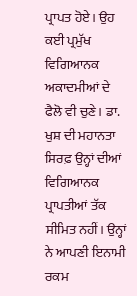ਪ੍ਰਾਪਤ ਹੋਏ। ਉਹ ਕਈ ਪ੍ਰਮੁੱਖ ਵਿਗਿਆਨਕ ਅਕਾਦਮੀਆਂ ਦੇ ਫੈਲੋ ਵੀ ਚੁਣੇ। ਡਾ. ਖੁਸ਼ ਦੀ ਮਹਾਨਤਾ ਸਿਰਫ਼ ਉਨ੍ਹਾਂ ਦੀਆਂ ਵਿਗਿਆਨਕ ਪ੍ਰਾਪਤੀਆਂ ਤੱਕ ਸੀਮਿਤ ਨਹੀਂ। ਉਨ੍ਹਾਂ ਨੇ ਆਪਣੀ ਇਨਾਮੀ ਰਕਮ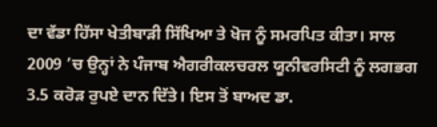ਦਾ ਵੱਡਾ ਹਿੱਸਾ ਖੇਤੀਬਾੜੀ ਸਿੱਖਿਆ ਤੇ ਖੋਜ ਨੂੰ ਸਮਰਪਿਤ ਕੀਤਾ। ਸਾਲ 2009 ’ਚ ਉਨ੍ਹਾਂ ਨੇ ਪੰਜਾਬ ਐਗਰੀਕਲਚਰਲ ਯੂਨੀਵਰਸਿਟੀ ਨੂੰ ਲਗਭਗ 3.5 ਕਰੋੜ ਰੁਪਏ ਦਾਨ ਦਿੱਤੇ। ਇਸ ਤੋਂ ਬਾਅਦ ਡਾ.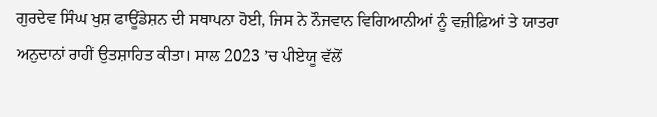ਗੁਰਦੇਵ ਸਿੰਘ ਖੁਸ਼ ਫਾਊਂਡੇਸ਼ਨ ਦੀ ਸਥਾਪਨਾ ਹੋਈ, ਜਿਸ ਨੇ ਨੌਜਵਾਨ ਵਿਗਿਆਨੀਆਂ ਨੂੰ ਵਜ਼ੀਫ਼ਿਆਂ ਤੇ ਯਾਤਰਾ ਅਨੁਦਾਨਾਂ ਰਾਹੀਂ ਉਤਸ਼ਾਹਿਤ ਕੀਤਾ। ਸਾਲ 2023 ’ਚ ਪੀਏਯੂ ਵੱਲੋਂ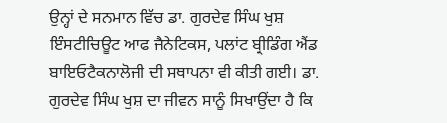ਉਨ੍ਹਾਂ ਦੇ ਸਨਮਾਨ ਵਿੱਚ ਡਾ. ਗੁਰਦੇਵ ਸਿੰਘ ਖੁਸ਼ ਇੰਸਟੀਚਿਊਟ ਆਫ ਜੈਨੇਟਿਕਸ, ਪਲਾਂਟ ਬ੍ਰੀਡਿੰਗ ਐਂਡ ਬਾਇਓਟੈਕਨਾਲੋਜੀ ਦੀ ਸਥਾਪਨਾ ਵੀ ਕੀਤੀ ਗਈ। ਡਾ. ਗੁਰਦੇਵ ਸਿੰਘ ਖੁਸ਼ ਦਾ ਜੀਵਨ ਸਾਨੂੰ ਸਿਖਾਉਂਦਾ ਹੈ ਕਿ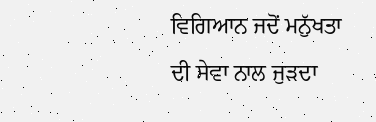ਵਿਗਿਆਨ ਜਦੋਂ ਮਨੁੱਖਤਾ ਦੀ ਸੇਵਾ ਨਾਲ ਜੁੜਦਾ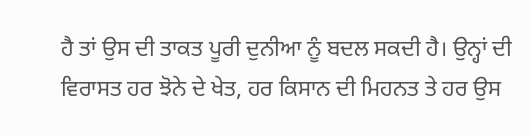ਹੈ ਤਾਂ ਉਸ ਦੀ ਤਾਕਤ ਪੂਰੀ ਦੁਨੀਆ ਨੂੰ ਬਦਲ ਸਕਦੀ ਹੈ। ਉਨ੍ਹਾਂ ਦੀ ਵਿਰਾਸਤ ਹਰ ਝੋਨੇ ਦੇ ਖੇਤ, ਹਰ ਕਿਸਾਨ ਦੀ ਮਿਹਨਤ ਤੇ ਹਰ ਉਸ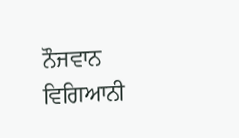ਨੌਜਵਾਨ ਵਿਗਿਆਨੀ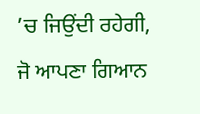’ਚ ਜਿਉਂਦੀ ਰਹੇਗੀ, ਜੋ ਆਪਣਾ ਗਿਆਨ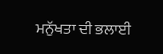ਮਨੁੱਖਤਾ ਦੀ ਭਲਾਈ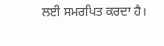ਲਈ ਸਮਰਪਿਤ ਕਰਦਾ ਹੈ।